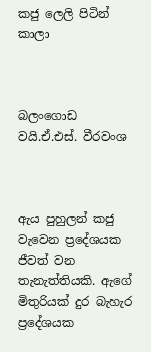කජු ලෙලි පිටින් කාලා



බලංගොඩ වයි.ඒ.එස්. වීරවංශ



ඇය පුහුලන් කජු වැවෙන ප්‍රදේශයක ජීවත් වන තැනැත්තියකි. ඇගේ මිතුරියක් දුර බැහැර ප්‍රදේශයක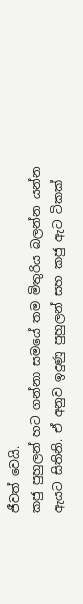ජීවත් වෙයි.
කජු පුහුලන් හට ගන්නා සමයේ තම මිතුරිය බලන්න යන්න ඇයට සිතිනි. ඒ අනුව ඉදුණු පුහුලන් සහ කජු ඇට ටිකක්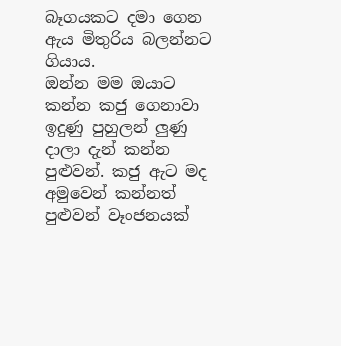බෑගයකට දමා ගෙන ඇය මිතුරිය බලන්නට ගියාය.
ඔන්න මම ඔයාට කන්න කජු ගෙනාවා ඉදුණු පුහුලන් ලු‍ණු දාලා දැන් කන්න පුළුවන්. කජු ඇට මද අමුවෙන් කන්නත් පුළුවන් වෑංජනයක්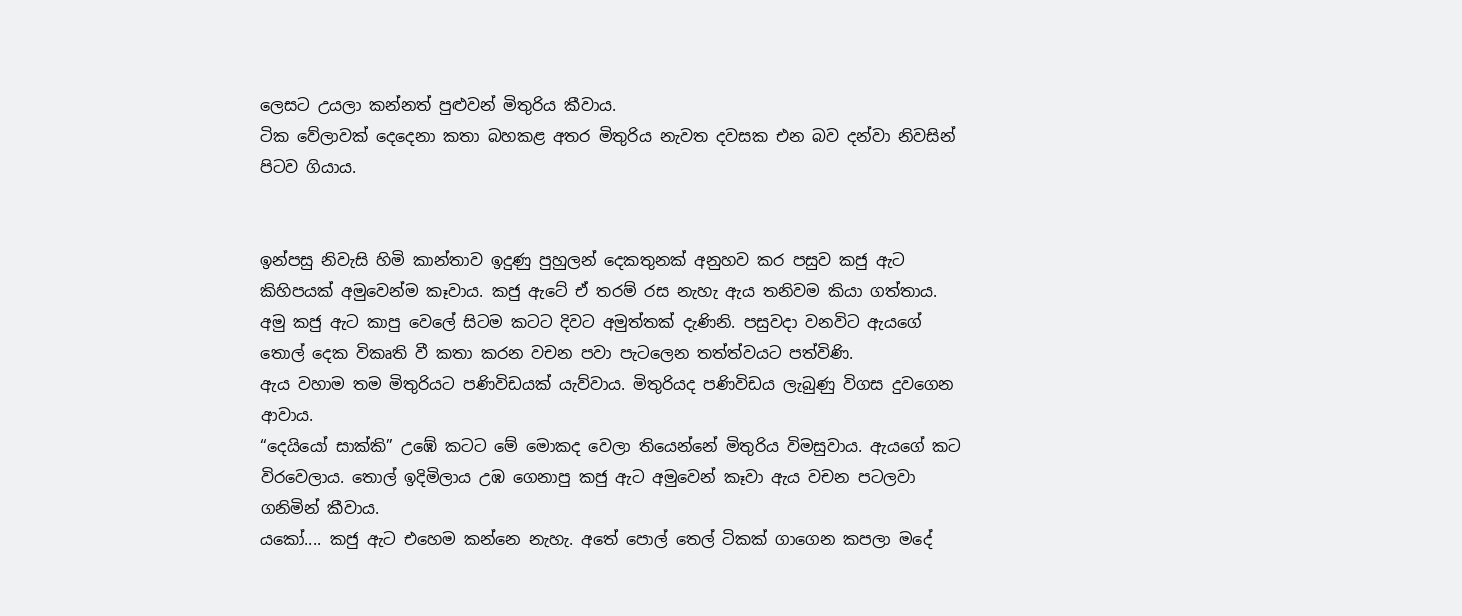ලෙසට උයලා කන්නත් පුළුවන් මිතුරිය කීවාය.
ටික වේලාවක් දෙදෙනා කතා බහකළ අතර මිතුරිය නැවත දවසක එන බව දන්වා නිවසින් පිටව ගියාය.


ඉන්පසු නිවැසි හිමි කාන්තාව ඉදුණු පුහුලන් දෙකතුනක් අනුහව කර පසුව කජු ඇට කිහිපයක් අමුවෙන්ම කෑවාය. කජු ඇටේ ඒ තරම් රස නැහැ ඇය තනිවම කියා ගත්තාය.
අමු කජු ඇට කාපු වෙලේ සිටම කටට දිවට අමුත්තක් දැණිනි. පසුවදා වනවිට ඇයගේ තොල් දෙක විකෘති වී කතා කරන වචන පවා පැටලෙන තත්ත්වයට පත්විණි.
ඇය වහාම තම මිතුරියට පණිවිඩයක් යැව්වාය. මිතුරියද පණිවිඩය ලැබුණු විගස දුවගෙන ආවාය.
“දෙයියෝ සාක්කි” උඹේ කටට මේ මොකද වෙලා තියෙන්නේ මිතුරිය විමසුවාය. ඇයගේ කට විරවෙලාය. තොල් ඉදිමිලාය උඹ ගෙනාපු කජු ඇට අමුවෙන් කෑවා ඇය වචන පටලවා ගනිමින් කීවාය.
යකෝ.... කජු ඇට එහෙම කන්නෙ නැහැ. අතේ පොල් තෙල් ටිකක් ගාගෙන කපලා මදේ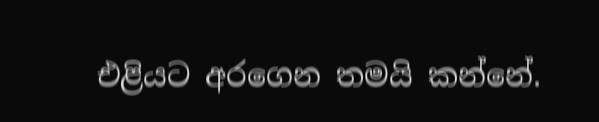එළියට අරගෙන තමයි කන්නේ.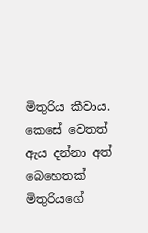මිතුරිය කීවාය. කෙසේ වෙතත් ඇය දන්නා අත් බෙහෙතක් මිතුරියගේ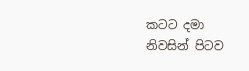කටට දමා නිවසින් පිටව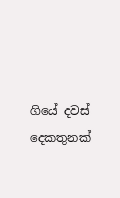ගියේ දවස් දෙකතුනක්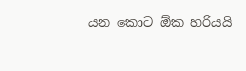යන කොට ඕක හරියයි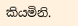කියමිනි.